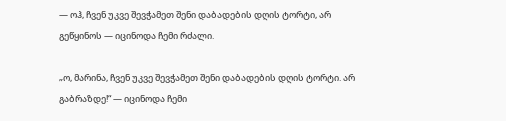— ოჰ, ჩვენ უკვე შევჭამეთ შენი დაბადების დღის ტორტი, არ გეწყინოს — იცინოდა ჩემი რძალი.

„ო, მარინა, ჩვენ უკვე შევჭამეთ შენი დაბადების დღის ტორტი. არ გაბრაზდე!“ — იცინოდა ჩემი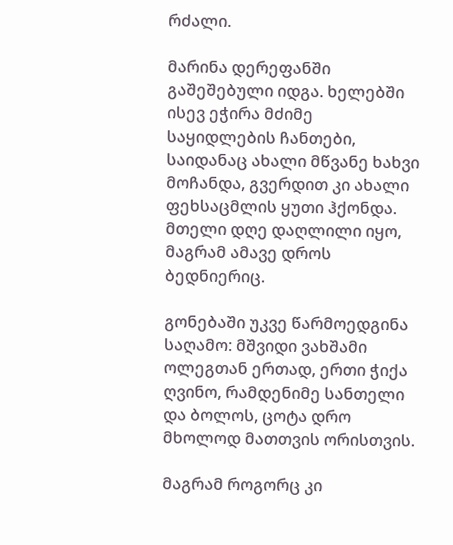რძალი.

მარინა დერეფანში გაშეშებული იდგა. ხელებში ისევ ეჭირა მძიმე საყიდლების ჩანთები, საიდანაც ახალი მწვანე ხახვი მოჩანდა, გვერდით კი ახალი ფეხსაცმლის ყუთი ჰქონდა. მთელი დღე დაღლილი იყო, მაგრამ ამავე დროს ბედნიერიც.

გონებაში უკვე წარმოედგინა საღამო: მშვიდი ვახშამი ოლეგთან ერთად, ერთი ჭიქა ღვინო, რამდენიმე სანთელი და ბოლოს, ცოტა დრო მხოლოდ მათთვის ორისთვის.

მაგრამ როგორც კი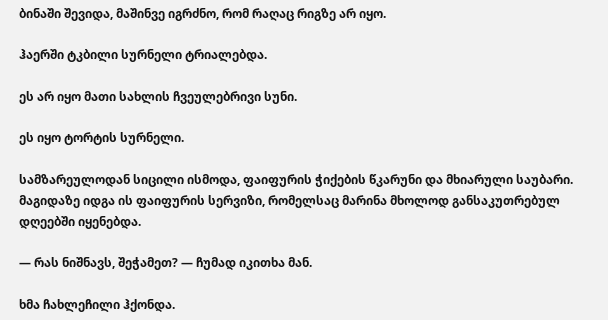ბინაში შევიდა, მაშინვე იგრძნო, რომ რაღაც რიგზე არ იყო.

ჰაერში ტკბილი სურნელი ტრიალებდა.

ეს არ იყო მათი სახლის ჩვეულებრივი სუნი.

ეს იყო ტორტის სურნელი.

სამზარეულოდან სიცილი ისმოდა, ფაიფურის ჭიქების წკარუნი და მხიარული საუბარი. მაგიდაზე იდგა ის ფაიფურის სერვიზი, რომელსაც მარინა მხოლოდ განსაკუთრებულ დღეებში იყენებდა.

— რას ნიშნავს, შეჭამეთ? — ჩუმად იკითხა მან.

ხმა ჩახლეჩილი ჰქონდა.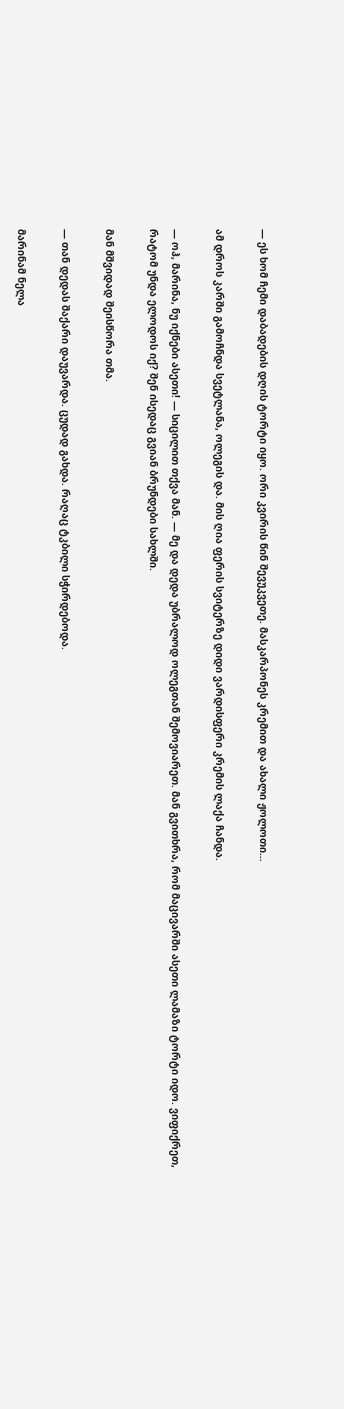— ეს ხომ ჩემი დაბადების დღის ტორტი იყო. ორი კვირის წინ შევუკვეთე. მასკარპონეს კრემით და ახალი ჟოლოთი…

ამ დროს კარში გამოჩნდა სვეტლანა, ოლეგის და. მის ღია ფერის სვიტერზე დიდი ვარდისფერი კრემის ლაქა ჩანდა.

— ოჰ, მარინა, ნუ იქნები ასეთი! — სიცილით თქვა მან. — მე და დედა უბრალოდ ოლეგთან შემოვიარეთ. მან გვითხრა, რომ მაცივარში ასეთი ლამაზი ტორტი იდო. ვიფიქრეთ, რატომ უნდა ელოდოს იქ? შენ ისედაც გვიან ბრუნდები სახლში.

მან მშვიდად შეისწორა თმა.

— თან დედას შაქარი დაუვარდა. ცუდად გახდა. რაღაც ტკბილი სჭირდებოდა.

მარინამ ნელა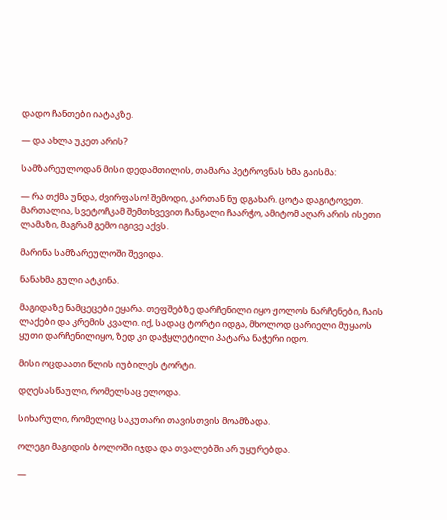დადო ჩანთები იატაკზე.

— და ახლა უკეთ არის?

სამზარეულოდან მისი დედამთილის, თამარა პეტროვნას ხმა გაისმა:

— რა თქმა უნდა, ძვირფასო! შემოდი, კართან ნუ დგახარ. ცოტა დაგიტოვეთ. მართალია, სვეტოჩკამ შემთხვევით ჩანგალი ჩაარჭო, ამიტომ აღარ არის ისეთი ლამაზი, მაგრამ გემო იგივე აქვს.

მარინა სამზარეულოში შევიდა.

ნანახმა გული ატკინა.

მაგიდაზე ნამცეცები ეყარა. თეფშებზე დარჩენილი იყო ჟოლოს ნარჩენები, ჩაის ლაქები და კრემის კვალი. იქ, სადაც ტორტი იდგა, მხოლოდ ცარიელი მუყაოს ყუთი დარჩენილიყო, ზედ კი დაჭყლეტილი პატარა ნაჭერი იდო.

მისი ოცდაათი წლის იუბილეს ტორტი.

დღესასწაული, რომელსაც ელოდა.

სიხარული, რომელიც საკუთარი თავისთვის მოამზადა.

ოლეგი მაგიდის ბოლოში იჯდა და თვალებში არ უყურებდა.

—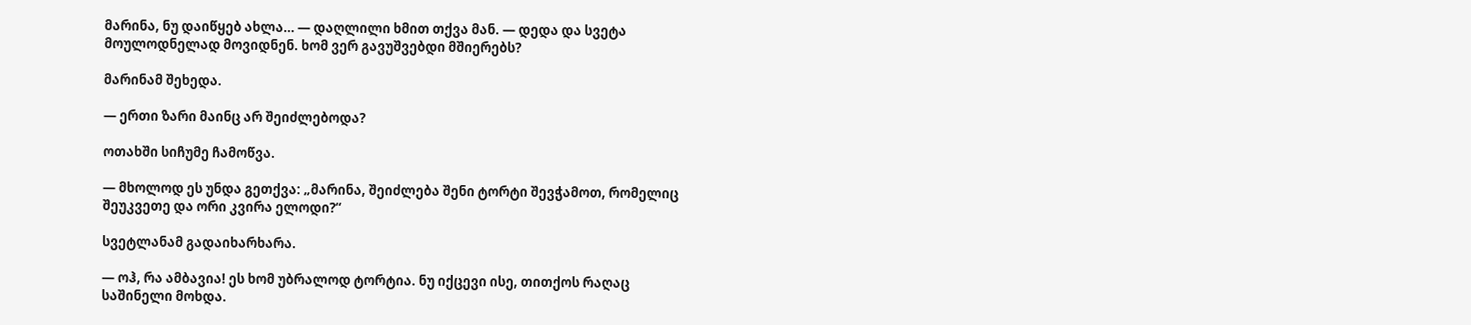მარინა, ნუ დაიწყებ ახლა… — დაღლილი ხმით თქვა მან. — დედა და სვეტა მოულოდნელად მოვიდნენ. ხომ ვერ გავუშვებდი მშიერებს?

მარინამ შეხედა.

— ერთი ზარი მაინც არ შეიძლებოდა?

ოთახში სიჩუმე ჩამოწვა.

— მხოლოდ ეს უნდა გეთქვა: „მარინა, შეიძლება შენი ტორტი შევჭამოთ, რომელიც შეუკვეთე და ორი კვირა ელოდი?“

სვეტლანამ გადაიხარხარა.

— ოჰ, რა ამბავია! ეს ხომ უბრალოდ ტორტია. ნუ იქცევი ისე, თითქოს რაღაც საშინელი მოხდა.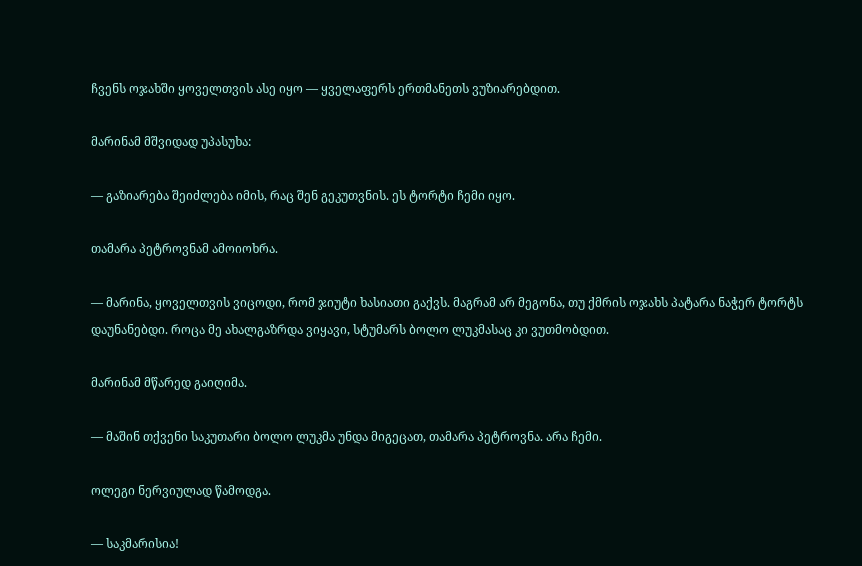ჩვენს ოჯახში ყოველთვის ასე იყო — ყველაფერს ერთმანეთს ვუზიარებდით.

მარინამ მშვიდად უპასუხა:

— გაზიარება შეიძლება იმის, რაც შენ გეკუთვნის. ეს ტორტი ჩემი იყო.

თამარა პეტროვნამ ამოიოხრა.

— მარინა, ყოველთვის ვიცოდი, რომ ჯიუტი ხასიათი გაქვს. მაგრამ არ მეგონა, თუ ქმრის ოჯახს პატარა ნაჭერ ტორტს დაუნანებდი. როცა მე ახალგაზრდა ვიყავი, სტუმარს ბოლო ლუკმასაც კი ვუთმობდით.

მარინამ მწარედ გაიღიმა.

— მაშინ თქვენი საკუთარი ბოლო ლუკმა უნდა მიგეცათ, თამარა პეტროვნა. არა ჩემი.

ოლეგი ნერვიულად წამოდგა.

— საკმარისია!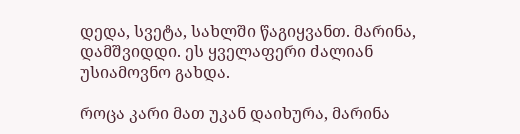დედა, სვეტა, სახლში წაგიყვანთ. მარინა, დამშვიდდი. ეს ყველაფერი ძალიან უსიამოვნო გახდა.

როცა კარი მათ უკან დაიხურა, მარინა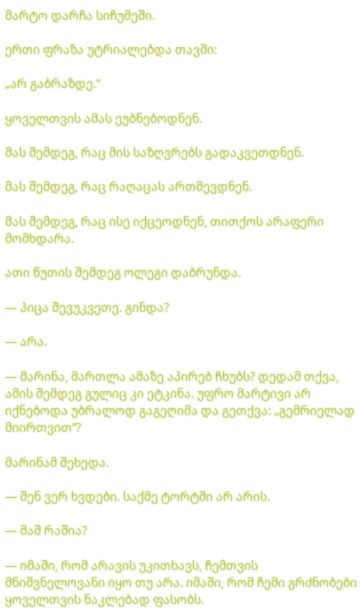მარტო დარჩა სიჩუმეში.

ერთი ფრაზა უტრიალებდა თავში:

„არ გაბრაზდე.“

ყოველთვის ამას ეუბნებოდნენ.

მას შემდეგ, რაც მის საზღვრებს გადაკვეთდნენ.

მას შემდეგ, რაც რაღაცას ართმევდნენ.

მას შემდეგ, რაც ისე იქცეოდნენ, თითქოს არაფერი მომხდარა.

ათი წუთის შემდეგ ოლეგი დაბრუნდა.

— პიცა შევუკვეთე. გინდა?

— არა.

— მარინა, მართლა ამაზე აპირებ ჩხუბს? დედამ თქვა, ამის შემდეგ გულიც კი ეტკინა. უფრო მარტივი არ იქნებოდა უბრალოდ გაგეღიმა და გეთქვა: „გემრიელად მიირთვით“?

მარინამ შეხედა.

— შენ ვერ ხვდები. საქმე ტორტში არ არის.

— მაშ რაშია?

— იმაში, რომ არავის უკითხავს, ჩემთვის მნიშვნელოვანი იყო თუ არა. იმაში, რომ ჩემი გრძნობები ყოველთვის ნაკლებად ფასობს.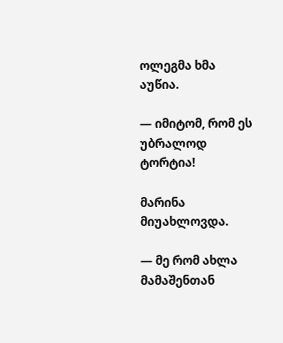ოლეგმა ხმა აუწია.

— იმიტომ, რომ ეს უბრალოდ ტორტია!

მარინა მიუახლოვდა.

— მე რომ ახლა მამაშენთან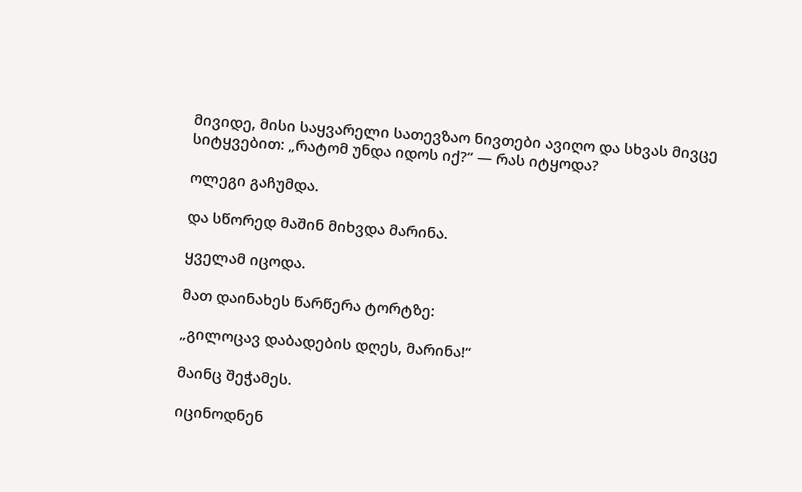მივიდე, მისი საყვარელი სათევზაო ნივთები ავიღო და სხვას მივცე სიტყვებით: „რატომ უნდა იდოს იქ?“ — რას იტყოდა?

ოლეგი გაჩუმდა.

და სწორედ მაშინ მიხვდა მარინა.

ყველამ იცოდა.

მათ დაინახეს წარწერა ტორტზე:

„გილოცავ დაბადების დღეს, მარინა!“

მაინც შეჭამეს.

იცინოდნენ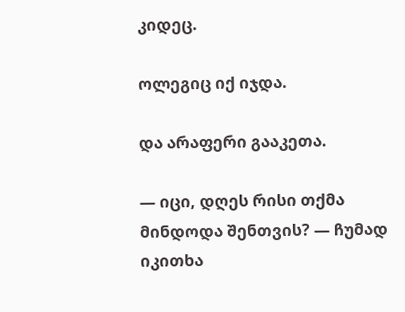კიდეც.

ოლეგიც იქ იჯდა.

და არაფერი გააკეთა.

— იცი, დღეს რისი თქმა მინდოდა შენთვის? — ჩუმად იკითხა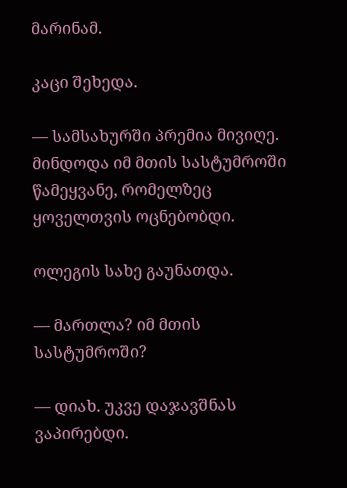მარინამ.

კაცი შეხედა.

— სამსახურში პრემია მივიღე. მინდოდა იმ მთის სასტუმროში წამეყვანე, რომელზეც ყოველთვის ოცნებობდი.

ოლეგის სახე გაუნათდა.

— მართლა? იმ მთის სასტუმროში?

— დიახ. უკვე დაჯავშნას ვაპირებდი.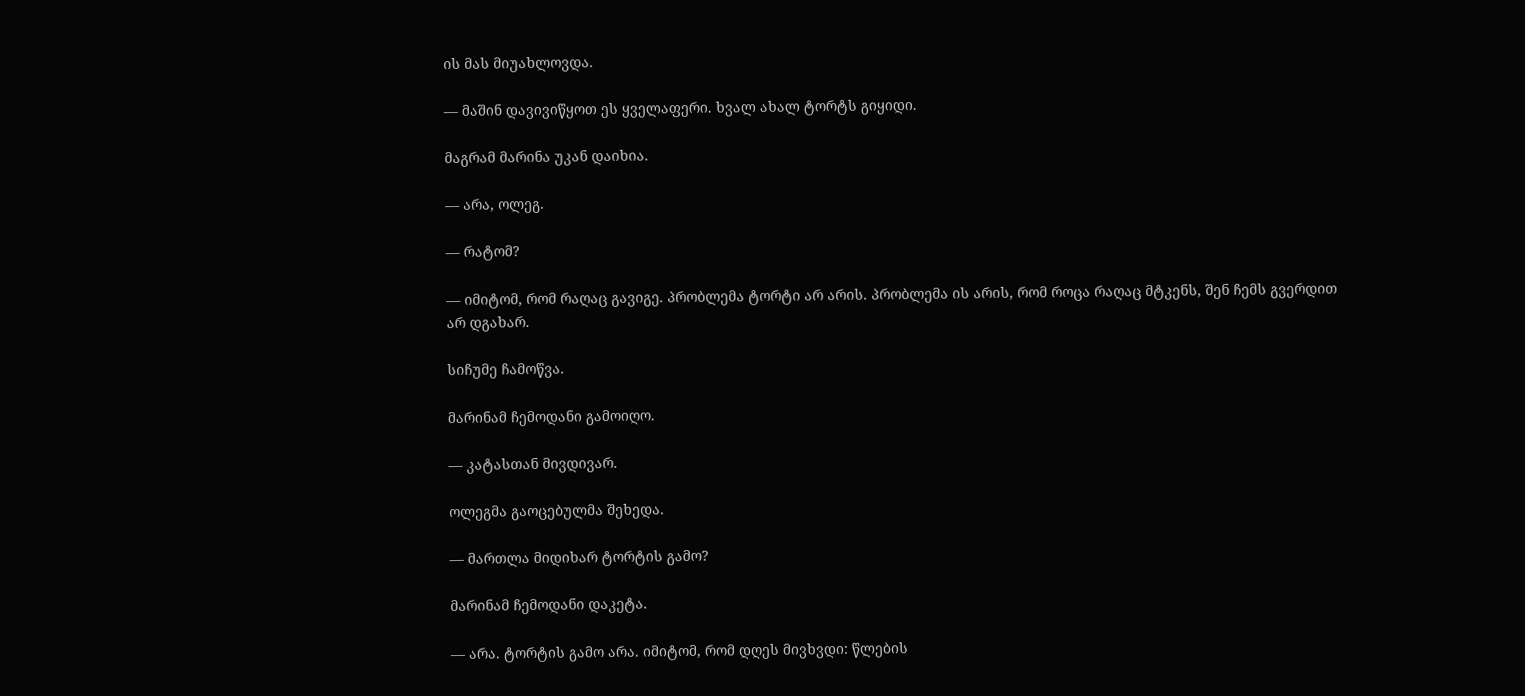ის მას მიუახლოვდა.

— მაშინ დავივიწყოთ ეს ყველაფერი. ხვალ ახალ ტორტს გიყიდი.

მაგრამ მარინა უკან დაიხია.

— არა, ოლეგ.

— რატომ?

— იმიტომ, რომ რაღაც გავიგე. პრობლემა ტორტი არ არის. პრობლემა ის არის, რომ როცა რაღაც მტკენს, შენ ჩემს გვერდით არ დგახარ.

სიჩუმე ჩამოწვა.

მარინამ ჩემოდანი გამოიღო.

— კატასთან მივდივარ.

ოლეგმა გაოცებულმა შეხედა.

— მართლა მიდიხარ ტორტის გამო?

მარინამ ჩემოდანი დაკეტა.

— არა. ტორტის გამო არა. იმიტომ, რომ დღეს მივხვდი: წლების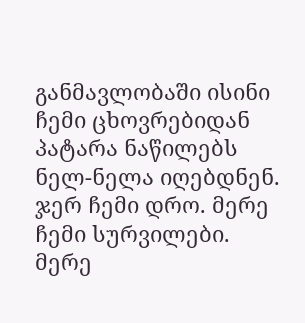განმავლობაში ისინი ჩემი ცხოვრებიდან პატარა ნაწილებს ნელ-ნელა იღებდნენ. ჯერ ჩემი დრო. მერე ჩემი სურვილები. მერე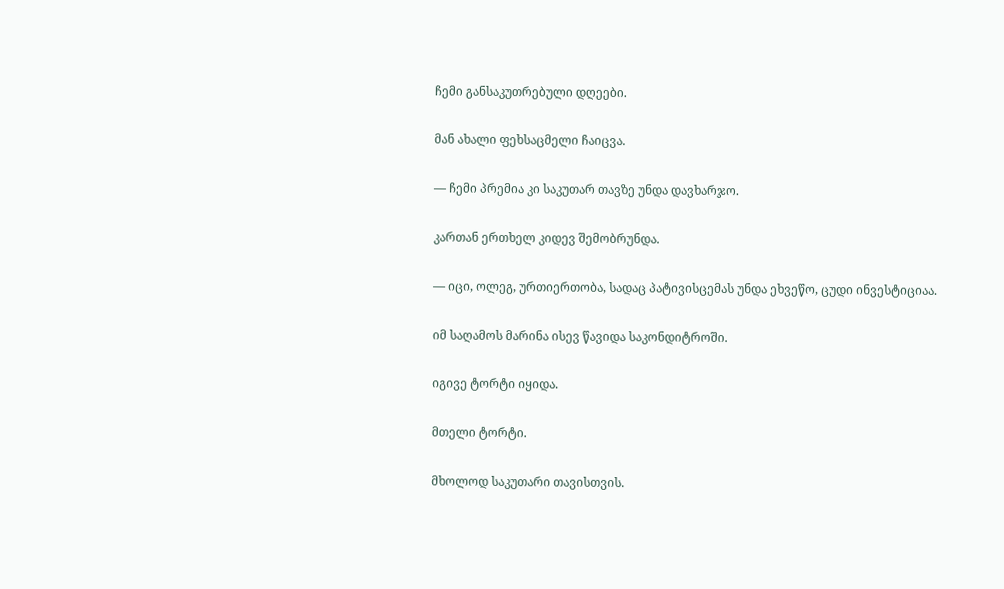ჩემი განსაკუთრებული დღეები.

მან ახალი ფეხსაცმელი ჩაიცვა.

— ჩემი პრემია კი საკუთარ თავზე უნდა დავხარჯო.

კართან ერთხელ კიდევ შემობრუნდა.

— იცი, ოლეგ, ურთიერთობა, სადაც პატივისცემას უნდა ეხვეწო, ცუდი ინვესტიციაა.

იმ საღამოს მარინა ისევ წავიდა საკონდიტროში.

იგივე ტორტი იყიდა.

მთელი ტორტი.

მხოლოდ საკუთარი თავისთვის.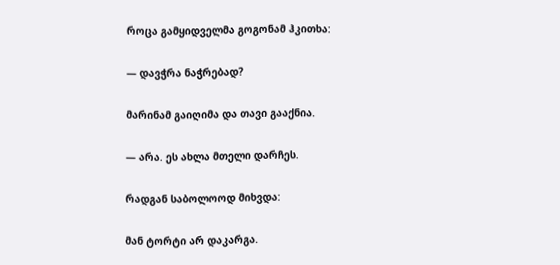როცა გამყიდველმა გოგონამ ჰკითხა:

— დავჭრა ნაჭრებად?

მარინამ გაიღიმა და თავი გააქნია.

— არა. ეს ახლა მთელი დარჩეს.

რადგან საბოლოოდ მიხვდა:

მან ტორტი არ დაკარგა.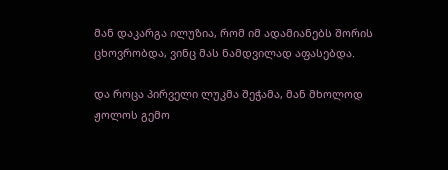მან დაკარგა ილუზია, რომ იმ ადამიანებს შორის ცხოვრობდა, ვინც მას ნამდვილად აფასებდა.

და როცა პირველი ლუკმა შეჭამა, მან მხოლოდ ჟოლოს გემო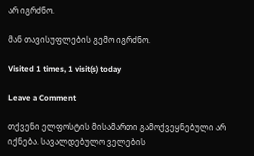არ იგრძნო.

მან თავისუფლების გემო იგრძნო.

Visited 1 times, 1 visit(s) today

Leave a Comment

თქვენი ელფოსტის მისამართი გამოქვეყნებული არ იქნება. სავალდებულო ველების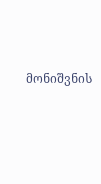მონიშვნის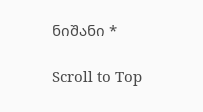ნიშანი *

Scroll to Top